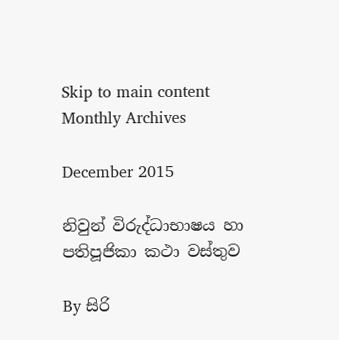Skip to main content
Monthly Archives

December 2015

නිවුන් විරුද්ධාභාෂය හා පතිපූජිකා කථා වස්තුව

By සිරි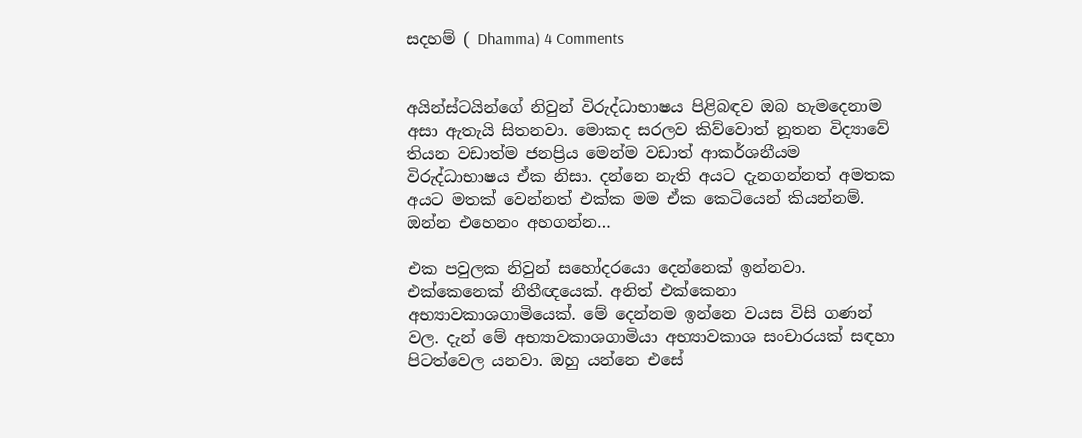සදහම් ( Dhamma) 4 Comments


අයින්ස්ටයින්ගේ නිවුන් විරුද්ධාභාෂය පිළිබඳව ඔබ හැමදෙනාම අසා ඇතැයි සිතනවා. මොකද සරලව කිව්වොත් නූතන විද්‍යාවේ තියන වඩාත්ම ජනප්‍රිය මෙන්ම වඩාත් ආකර්ශනීයම විරුද්ධාභාෂය ඒක නිසා. දන්නෙ නැති අයට දැනගන්නත් අමතක අයට මතක් වෙන්නත් එක්ක මම ඒක කෙටියෙන් කියන්නම්. ඔන්න එහෙනං අහගන්න…

එක පවුලක නිවුන් සහෝදරයො දෙන්නෙක් ඉන්නවා. එක්කෙනෙක් නීතීඥයෙක්. අනිත් එක්කෙනා අභ්‍යාවකාශගාමියෙක්. මේ දෙන්නම ඉන්නෙ වයස විසි ගණන් වල. දැන් මේ අභ්‍යාවකාශගාමියා අභ්‍යාවකාශ සංචාරයක් සඳහා පිටත්වෙල යනවා. ඔහු යන්නෙ එසේ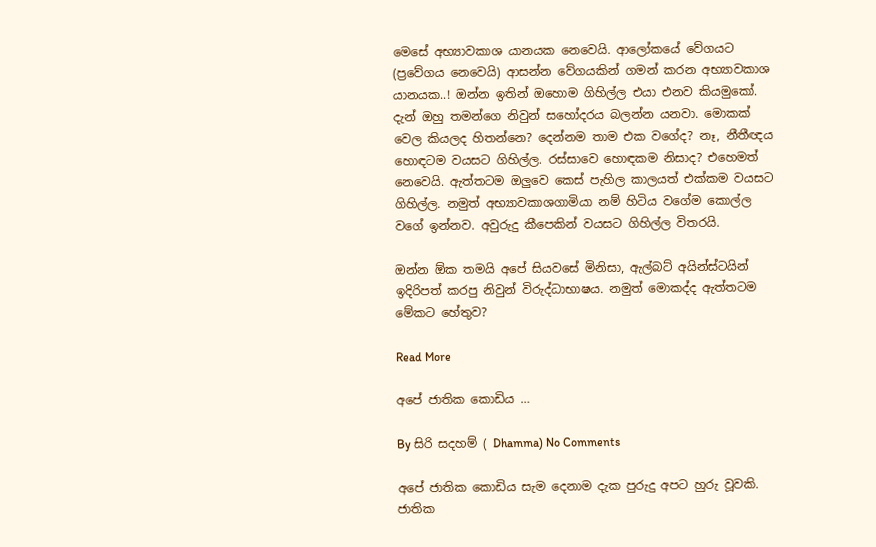මෙසේ අභ්‍යාවකාශ යානයක නෙවෙයි. ආලෝකයේ වේගයට (ප්‍රවේගය නෙවෙයි) ආසන්න වේගයකින් ගමන් කරන අභ්‍යාවකාශ යානයක..! ඔන්න ඉතින් ඔහොම ගිහිල්ල එයා එනව කියමුකෝ. දැන් ඔහු තමන්ගෙ නිවුන් සහෝදරය බලන්න යනවා. මොකක් වෙල කියලද හිතන්නෙ? දෙන්නම තාම එක වගේද? නෑ, නීතීඥය හොඳටම වයසට ගිහිල්ල. රස්සාවෙ හොඳකම නිසාද? එහෙමත් නෙවෙයි. ඇත්තටම ඔලුවෙ කෙස් පැහිල කාලයත් එක්කම වයසට ගිහිල්ල. නමුත් අභ්‍යාවකාශගාමියා නම් හිටිය වගේම කොල්ල වගේ ඉන්නව. අවුරුදු කීපෙකින් වයසට ගිහිල්ල විතරයි.

ඔන්න ඕක තමයි අපේ සියවසේ මිනිසා, ඇල්බට් අයින්ස්ටයින් ඉදිරිපත් කරපු නිවුන් විරුද්ධාභාෂය. නමුත් මොකද්ද ඇත්තටම මේකට හේතුව?

Read More

අපේ ජාතික කොඩිය …

By සිරි සදහම් ( Dhamma) No Comments

අපේ ජාතික කොඩිය සැම දෙනාම දැක පුරුදු අපට හුරු වූවකි. ජාතික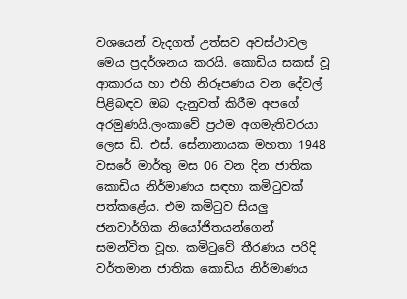වශයෙන් වැදගත් උත්සව අවස්ථාවල මෙය ප්‍රදර්ශනය කරයි. කොඩිය සකස් වූ ආකාරය හා එහි නිරූපණය වන දේවල් පිළිබඳව ඔබ දැනුවත් කිරීම අපගේ අරමුණයි.ලංකාවේ ප්‍රථම අගමැතිවරයා ලෙස ඩි. එස්. සේනානායක මහතා 1948 වසරේ මාර්තු මස 06 වන දින ජාතික කොඩිය නිර්මාණය සඳහා කමිටුවක් පත්කළේය. එම කමිටුව සියලු ජනවාර්ගික නියෝජිතයන්ගෙන් සමන්විත වූහ. කමිටුවේ තීරණය පරිදි වර්තමාන ජාතික කොඩිය නිර්මාණය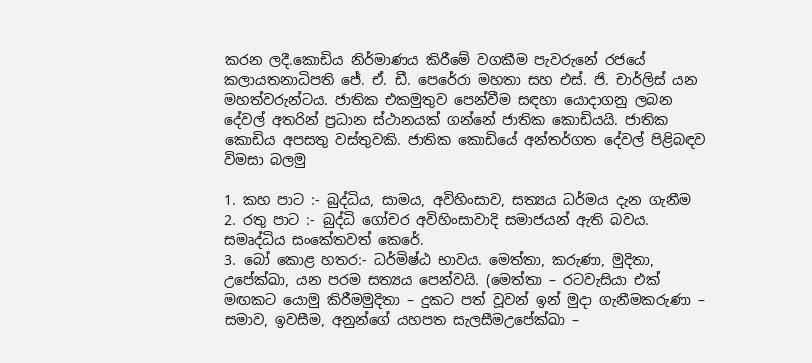කරන ලදී.කොඩිය නිර්මාණය කිරීමේ වගකීම පැවරුනේ රජයේ කලායතනාධිපති ජේ. ඒ. ඩී. පෙරේරා මහතා සහ එස්. ජි. චාර්ලිස් යන මහත්වරුන්ටය. ජාතික එකමුතුව පෙන්වීම සඳහා යොදාගනු ලබන දේවල් අතරින් ප්‍රධාන ස්ථානයක් ගන්නේ ජාතික කොඩියයි. ජාතික කොඩිය අපසතු වස්තුවකි. ජාතික කොඩියේ අන්තර්ගත දේවල් පිළිබඳව විමසා බලමු

1. කහ පාට :- බුද්ධිය, සාමය, අවිහිංසාව, සත්‍යය ධර්මය දැන ගැනීම
2. රතු පාට :- බුද්ධි ගෝචර අවිහිංසාවාදි සමාජයන් ඇති බවය. සමෘද්ධිය සංකේතවත් කෙරේ.
3. බෝ කොළ හතර:- ධර්මිෂ්ඨ භාවය. මෙත්තා, කරුණා, මුදිතා, උපේක්ඛා, යන පරම සත්‍යය පෙන්වයි. (මෙත්තා – රටවැසියා එක් මඟකට යොමු කිරීමමුදිතා – දුකට පත් වූවන් ඉන් මුදා ගැනීමකරුණා – සමාව, ඉවසීම, අනුන්ගේ යහපත සැලසීමඋපේක්ඛා –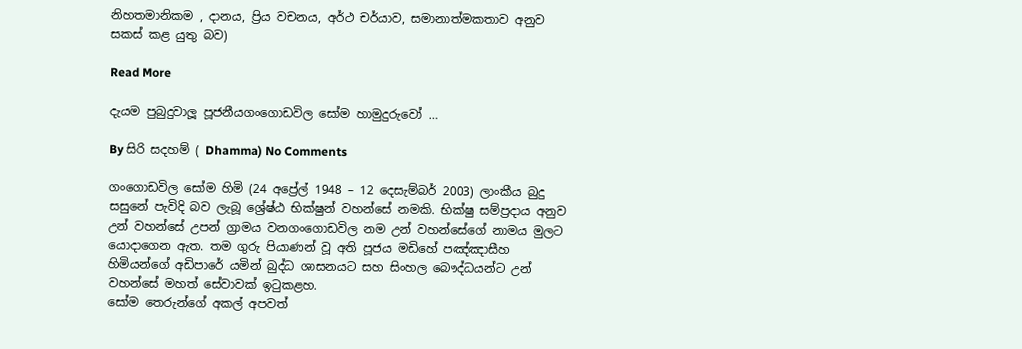නිහතමානිකම , දානය, ප්‍රිය වචනය, අර්ථ චර්යාව, සමානාත්මකතාව අනුව සකස් කළ යුතු බව)

Read More

දැයම පුබුදුවාලූ පූජනීයගංගොඩවිල සෝම හාමුදුරුවෝ …

By සිරි සදහම් ( Dhamma) No Comments

ගංගොඩවිල සෝම හිමි (24 අප්‍රේල් 1948 – 12 දෙසැම්බර් 2003) ලාංකීය බුදු සසුනේ පැවිදි බව ලැබූ ශ්‍රේෂ්ඨ භික්ෂුන් වහන්සේ නමකි. භික්ෂු සම්ප්‍රදාය අනුව උන් වහන්සේ උපන් ග්‍රාමය වනගංගොඩවිල නම උන් වහන්සේගේ නාමය මුලට යොදාගෙන ඇත. තම ගුරු පියාණන් වූ අති පූජ‍ය මඩිහේ පඤ්ඤාසීහ හිමියන්ගේ අඩිපාරේ යමින් බුද්ධ ශාසනයට සහ සිංහල බෞද්ධයන්ට උන් වහන්සේ මහත් සේවාවක් ඉටුකළහ.
සෝම තෙරුන්ගේ අකල් අපවත්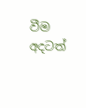වීම අදටත්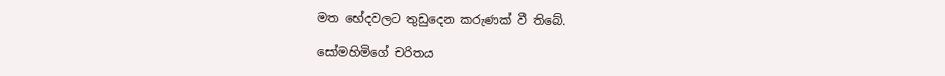මත භේදවලට තුඩුදෙන කරුණක් වී තිබේ.

සෝමහිමිගේ චරිතය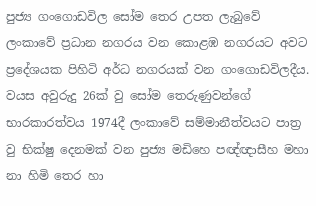පුජ්‍ය ගංගොඩවිල සෝම තෙර උපත ලැබුවේ ලංකාවේ ප්‍රධාන නගරය වන කොළඹ නගරයට අවට ප්‍රදේශයක පිහිටි අර්ධ නගරයක් වන ගංගොඩවිලදීය. වයස අවුරුදු 26ක් වු සෝම තෙරුණුවන්ගේ භාරකාරත්වය 1974දී ලංකාවේ සම්මානීත්වයට පාත්‍ර වු භික්ෂු දෙනමක් වන පුජ්‍ය මඩිහෙ පඥ්ඥාසීහ මහා නා හිමි තෙර හා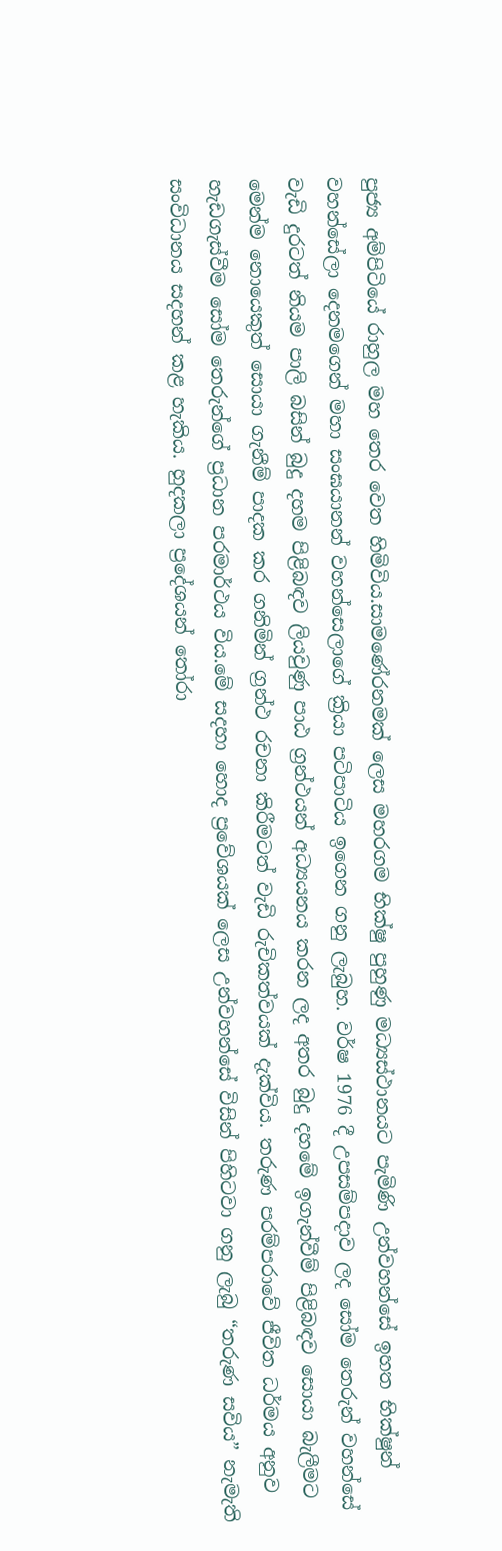පුජ්‍ය අම්පිටියේ රාහුල මහ තෙර වෙත හිමිවිය.සාමණේරනමක් ලෙස මහරගම භික්ෂු පුහුණු මධ්‍යස්ථානයට පැමිණි උන්වහන්සේ ඉහත භික්ෂුන් වහන්සේලා දෙනමගෙන් මහා සංඝයානන් වහන්සෙලාගේ ක්‍රියා පටිපාටිය ඉගෙන ගනු ලැබුහ. වර්ෂ 1976 දී උපසම්පදාව ලද සෝම තෙරුන් වහන්සේ වැඩි දුරටත් නියම පාලි බසින් බුදු දහම පිළිබඳව ලියවුණු පාඨ ග්‍රන්ථයන් අධ්‍යයනය කරන ලද අතර බුදු දහමේ ඉගැන්වීම් පිළිබඳව සොයා බැලීමට මෙන්ම නොයෙකුත් සොයා ගැනීම් පාදක කර ගනිමින් ග්‍රන්ථ රචනා කිරීමටත් වැඩි රුචිකත්වයක් දැක්විය. තරුණ පරම්පරාවේ ජීවිත ධර්මය අනුව හැඩගැස්වීම සෝම තෙරුන්ගේ ප්‍රධාන පරමාර්ථය විය.මේ සදහා හොද ප්‍රවේශයක් ලෙස උන්වහන්සේ විසින් පිහිටවා ගනු ලැබු “තරුණ සවිය” නැමැති සංවිධානය සදහන් කළ හැකිය. හුදකලා ප්‍රදේශයන් තෝරා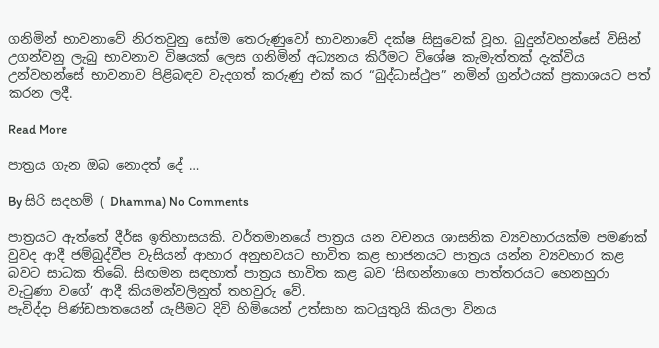ගනිමින් භාවනාවේ නිරතවුනු සෝම තෙරුණුවෝ භාවනාවේ දක්ෂ සිසුවෙක් වූහ. බුදුන්වහන්සේ විසින් උගන්වනු ලැබු භාවනාව විෂයක් ලෙස ගනිමින් අධ්‍යනය කිරීමට විශේෂ කැමැත්තක් දැක්විය උන්වහන්සේ භාවනාව පිළිබඳව වැදගත් කරුණු එක් කර “බුද්ධාස්ථුප” නමින් ග්‍රන්ථයක් ප්‍රකාශයට පත් කරන ලදී.

Read More

පාත්‍රය ගැන ඔබ නොදත් දේ …

By සිරි සදහම් ( Dhamma) No Comments

පාත්‍රයට ඇත්තේ දීර්ඝ ඉතිහාසයකි. වර්තමානයේ පාත්‍රය යන වචනය ශාසනික ව්‍යවහාරයක්ම පමණක් වුවද ආදී ජම්බුද්වීප වැසියන් ආහාර අනුභවයට භාවිත කළ භාජනයට පාත්‍රය යන්න ව්‍යවහාර කළ බවට සාධක තිබේ. සිඟමන සඳහාත් පාත්‍රය භාවිත කළ බව ‘සිඟන්නාගෙ පාත්තරයට හෙනහුරා වැටුණා වගේ’ ආදී කියමන්වලිනුත් තහවුරු වේ.
පැවිද්දා පිණ්ඩපාතයෙන් යැපීමට දිවි හිමියෙන් උත්සාහ කටයුතුයි කියලා විනය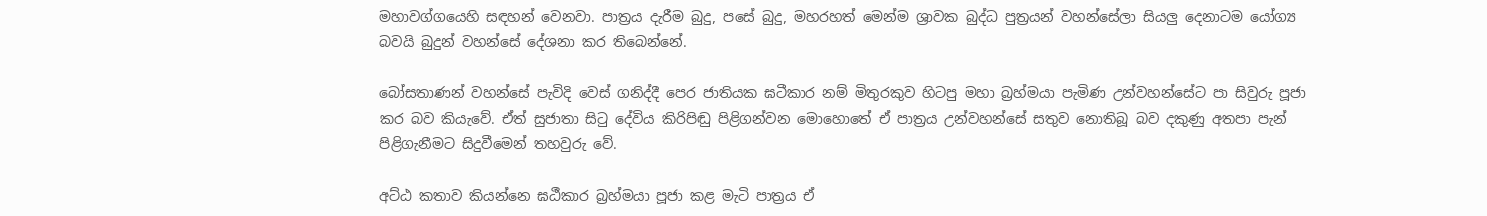මහාවග්ගයෙහි සඳහන් වෙනවා. පාත්‍රය දැරීම බුදු, පසේ බුදු, මහරහත් මෙන්ම ශ්‍රාවක බුද්ධ පුත්‍රයන් වහන්සේලා සියලු දෙනාටම යෝග්‍ය බවයි බුදුන් වහන්සේ දේශනා කර තිබෙන්නේ.

බෝසතාණන් වහන්සේ පැවිදි වෙස් ගනිද්දී පෙර ජාතියක ඝටීකාර නම් මිතුරකුව හිටපු මහා බ්‍රහ්මයා පැමිණ උන්වහන්සේට පා සිවුරු පූජා කර බව කියැවේ. ඒත් සුජාතා සිටු දේවිය කිරිපිඬු පිළිගන්වන මොහොතේ ඒ පාත්‍රය උන්වහන්සේ සතුව නොතිබූ බව දකුණු අතපා පැන් පිළිගැනීමට සිදුවීමෙන් තහවුරු වේ.

අට්ඨ කතාව කියන්නෙ ඝඨීකාර බ්‍රහ්මයා පූජා කළ මැටි පාත්‍රය ඒ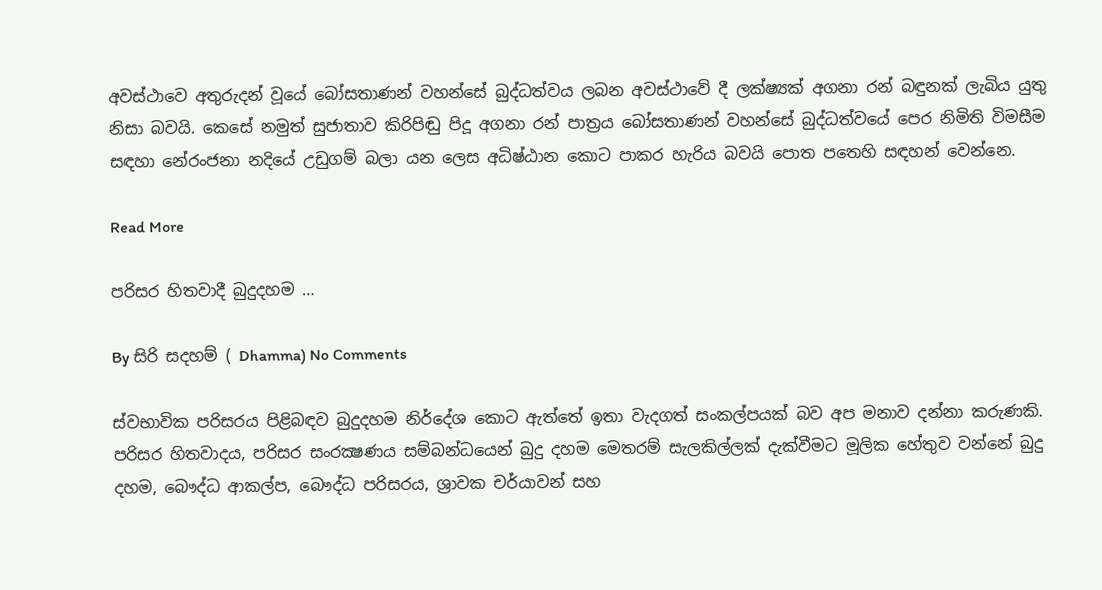අවස්ථාවෙ අතුරුදන් වූයේ බෝසතාණන් වහන්සේ බුද්ධත්වය ලබන අවස්ථාවේ දී ලක්ෂ්‍යක් අගනා රන් බඳුනක් ලැබිය යුතු නිසා බවයි. කෙසේ නමුත් සුජාතාව කිරිපිඬු පිදූ අගනා රන් පාත්‍රය බෝසතාණන් වහන්සේ බුද්ධත්වයේ පෙර නිමිති විමසීම සඳහා නේරංජනා නදියේ උඩුගම් බලා යන ලෙස අධිෂ්ඨාන කොට පාකර හැරිය බවයි පොත පතෙහි සඳහන් වෙන්නෙ.

Read More

පරිසර හිතවාදී බුදුදහම …

By සිරි සදහම් ( Dhamma) No Comments

ස්වභාවික පරිසරය පිළිබඳව බුදුදහම නිර්දේශ කොට ඇත්තේ ඉතා වැදගත් සංකල්පයක් බව අප මනාව දන්නා කරුණකි. පරිසර හිතවාදය, පරිසර සංරක්‍ෂණය සම්බන්ධයෙන් බුදු දහම මෙතරම් සැලකිල්ලක් දැක්වීමට මූලික හේතුව වන්නේ බුදු දහම, බෞද්ධ ආකල්ප, බෞද්ධ පරිසරය, ශ්‍රාවක චර්යාවන් සහ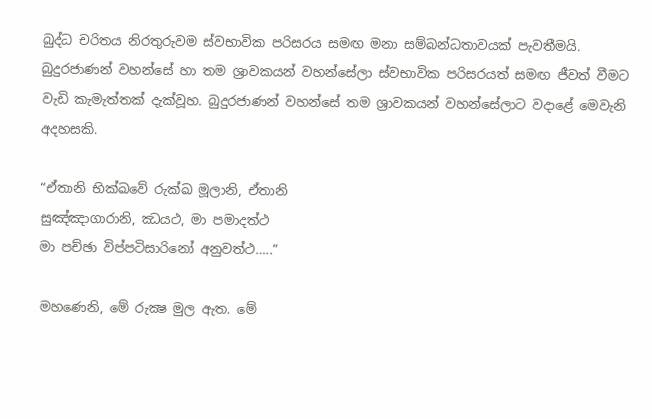බුද්ධ චරිතය නිරතුරුවම ස්වභාවික පරිසරය සමඟ මනා සම්බන්ධතාවයක් පැවතීමයි.
බුදුරජාණන් වහන්සේ හා තම ශ්‍රාවකයන් වහන්සේලා ස්වභාවික පරිසරයත් සමඟ ජීවත් වීමට වැඩි කැමැත්තක් දැක්වූහ. බුදුරජාණන් වහන්සේ තම ශ්‍රාවකයන් වහන්සේලාට වදාළේ මෙවැනි අදහසකි.

“ඒතානි භික්‍ඛවේ රුක්ඛ මූලානි, ඒතානි
සුඤ්ඤාගාරානි, ඣයථ, මා පමාදත්ථ
මා පච්ඡා විප්පටිසාරිනෝ අනුවත්ථ…..”

මහණෙනි, මේ රුක්‍ෂ මුල ඇත. මේ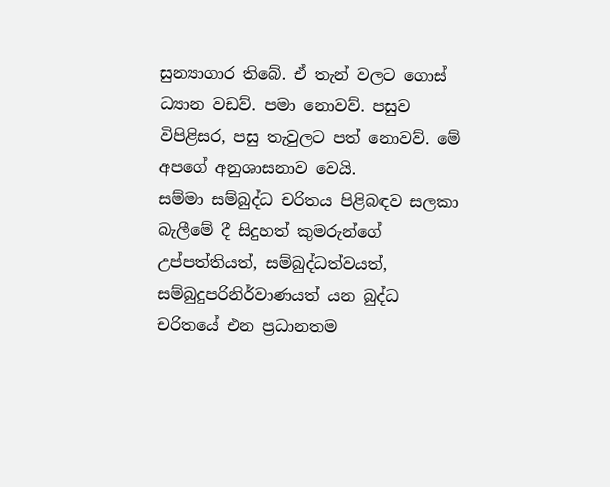සුන්‍යාගාර තිබේ. ඒ තැන් වලට ගොස් ධ්‍යාන වඩව්. පමා නොවව්. පසුව විපිළිසර, පසු තැවුලට පත් නොවව්. මේ අපගේ අනුශාසනාව වෙයි.
සම්මා සම්බුද්ධ චරිතය පිළිබඳව සලකා බැලීමේ දී සිදුහත් කුමරුන්ගේ උප්පත්තියත්, සම්බුද්ධත්වයත්, සම්බුදුපරිනිර්වාණයත් යන බුද්ධ චරිතයේ එන ප්‍රධානතම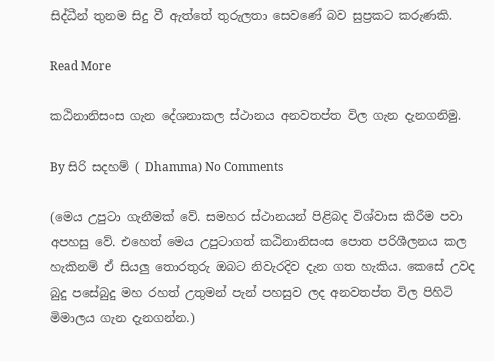සිද්ධීන් තුනම සිදු වී ඇත්තේ තුරුලතා සෙවණේ බව සුප්‍රකට කරුණකි.

Read More

කඨිනානිසංස ගැන දේශනාකල ස්ථානය අනවතප්ත විල ගැන දැනගනිමු.

By සිරි සදහම් ( Dhamma) No Comments

(මෙය උපුටා ගැනීමක් වේ. සමහර ස්ථානයන් පිළිබද විශ්වාස කිරීම පවා අපහසු වේ. එහෙත් මෙය උපුටාගත් කඨිනානිසංස පොත පරිශීලනය කල හැකිනම් ඒ සියලු තොරතුරු ඔබට නිවැරදිව දැන ගත හැකිය. කෙසේ උවද බුදු පසේබුදු මහ රහත් උතුමන් පැන් පහසුව ලද අනවතප්ත විල පිහිටි මිමාලය ගැන දැනගන්න.)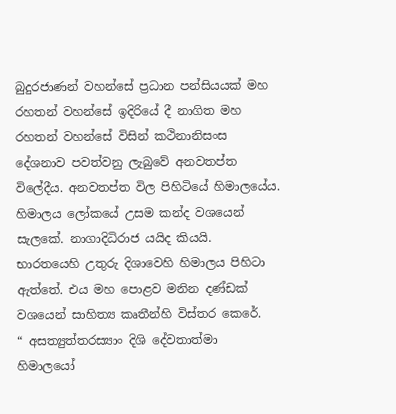බුදුරජාණන් වහන්සේ ප්‍රධාන පන්සියයක් මහ රහතන් වහන්සේ ඉදිරියේ දී නාගිත මහ රහතන් වහන්සේ විසින් කථිනානිසංස දේශනාව පවත්වනු ලැබුවේ අනවතප්ත විලේදීය. අනවතප්ත විල පිහිටියේ හිමාලයේය. හිමාලය ලෝකයේ උසම කන්ද වශයෙන් සැලකේ. නාගාදිධිරාජ යයිද කියයි. භාරතයෙහි උතුරු දිශාවෙහි හිමාලය පිහිටා ඇත්තේ. එය මහ පොළව මනින දණ්ඩක් වශයෙන් සාහිත්‍ය කෘතීන්හි විස්තර කෙරේ.
“ අසත්‍යුත්තරස්‍යාං දිශි දේවතාත්මා
හිමාලයෝ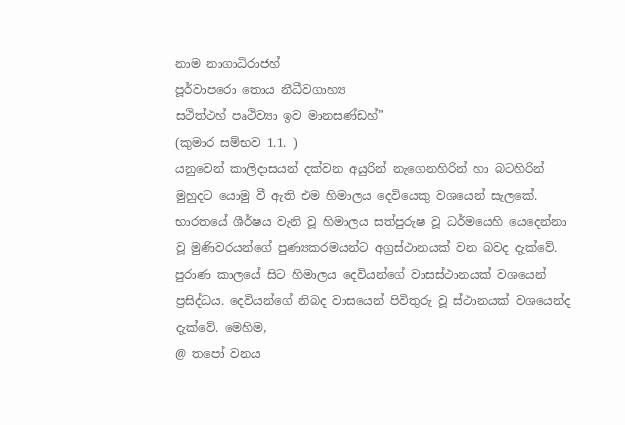නාම නාගාධිරාජහ්
පූර්වාපරො තොය නීධීවගාහ්‍ය
සථිත්ථහ් පෘථිව්‍යා ඉව මානසණ්ඩහ්”
(කුමාර සම්භව 1.1. )
යනුවෙන් කාලිදාසයන් දක්වන අයුරින් නැගෙනහිරින් හා බටහිරින් මුහුදට යොමු වී ඇති එම හිමාලය දෙවියෙකු වශයෙන් සැලකේ. භාරතයේ ශීර්ෂය වැනි වූ හිමාලය සත්පුරුෂ වූ ධර්මයෙහි යෙදෙන්නා වූ මුණිවරයන්ගේ පුණ්‍යකරමයන්ට අග්‍රස්ථානයක් වන බවද දැක්වේ. පුරාණ කාලයේ සිට හිමාලය දෙවියන්ගේ වාසස්ථානයක් වශයෙන් ප්‍රසිද්ධය. දෙවියන්ගේ නිබද වාසයෙන් පිවිතුරු වූ ස්ථානයක් වශයෙන්ද දැක්වේ. මෙහිම,
@ තපෝ වනය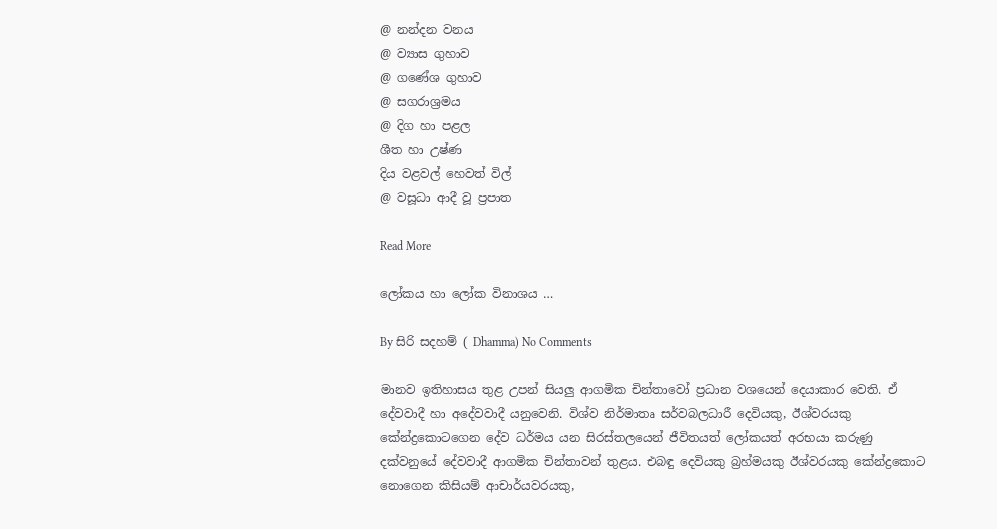@ නන්දන වනය
@ ව්‍යාස ගුහාව
@ ගණේශ ගුහාව
@ සගරාශ්‍රමය
@ දිග හා පළල
ශීත හා උෂ්ණ
දිය වළවල් හෙවත් විල්
@ වසූධා ආදී වූ ප්‍රපාත

Read More

ලෝකය හා‍ ලෝක විනාශය …

By සිරි සදහම් ( Dhamma) No Comments

මානව ඉතිහාසය තුළ උපන් සියලු ආගමික චින්තාවෝ ප්‍රධාන වශයෙන් දෙයාකාර වෙති. ඒ දේවවාදී හා අදේවවාදී යනුවෙනි. විශ්ව නිර්මාතෘ සර්වබලධාරී දෙවියකු, ඊශ්වරයකු කේන්ද්‍රකොටගෙන දේව ධර්මය යන සිරස්තලයෙන් ජීවිතයත් ලෝකයත් අරභයා කරුණු දක්වනුයේ දේවවාදී ආගමික චින්තාවන් තුළය. එබඳු දෙවියකු බ්‍රහ්මයකු ඊශ්වරයකු කේන්ද්‍රකොට නොගෙන කිසියම් ආචාර්යවරයකු,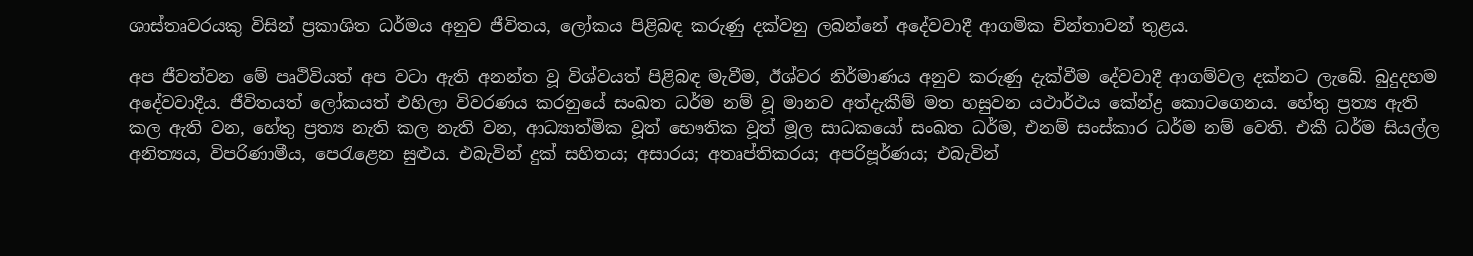ශාස්තෘවරයකු විසින් ප්‍රකාශිත ධර්මය අනුව ජීවිතය, ලෝකය පිළිබඳ කරුණු දක්වනු ලබන්නේ අදේවවාදී ආගමික චින්තාවන් තුළය.

අප ජීවත්වන මේ පෘථිවියත් අප වටා ඇති අනන්ත වූ විශ්වයත් පිළිබඳ මැවීම, ඊශ්වර නිර්මාණය අනුව කරුණු දැක්වීම දේවවාදී ආගම්වල දක්නට ලැබේ. බුදුදහම අදේවවාදීය. ජීවිතයත් ලෝකයත් එහිලා විවරණය කරනුයේ සංඛත ධර්ම නම් වූ මානව අත්දැකීම් මත හසුවන යථාර්ථය කේන්ද්‍ර කොටගෙනය. හේතු ප්‍රත්‍ය ඇති කල ඇති වන, හේතු ප්‍රත්‍ය නැති කල නැති වන, ආධ්‍යාත්මික වූත් භෞතික වූත් මූල සාධකයෝ සංඛත ධර්ම, එනම් සංස්කාර ධර්ම නම් වෙති. එකී ධර්ම සියල්ල අනිත්‍යය, විපරිණාමීය, පෙරැළෙන සුළුය. එබැවින් දුක් සහිතය; අසාරය; අතෘප්තිකරය; අපරිපූර්ණය; එබැවින්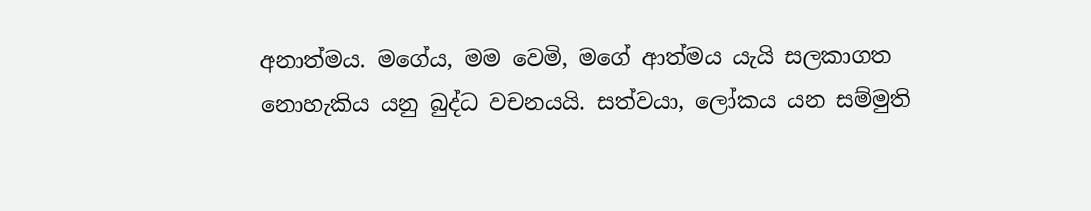අනාත්මය. මගේය, මම වෙමි, මගේ ආත්මය යැයි සලකාගත නොහැකිය යනු බුද්ධ වචනයයි. සත්වයා, ලෝකය යන සම්මුති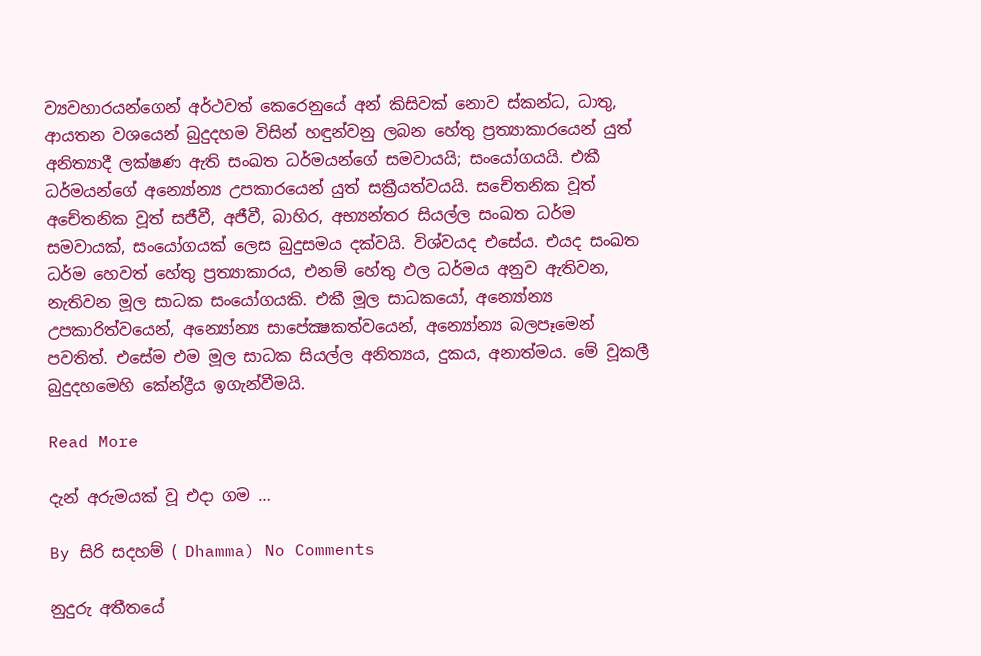ව්‍යවහාරයන්ගෙන් අර්ථවත් කෙරෙනුයේ අන් කිසිවක් නොව ස්කන්ධ, ධාතු, ආයතන වශයෙන් බුදුදහම විසින් හඳුන්වනු ලබන හේතු ප්‍රත්‍යාකාරයෙන් යුත් අනිත්‍යාදී ලක්ෂණ ඇති සංඛත ධර්මයන්ගේ සමවායයි; සංයෝගයයි. එකී ධර්මයන්ගේ අන්‍යෝන්‍ය උපකාරයෙන් යුත් සක්‍රීයත්වයයි. සචේතනික වූත් අචේතනික වූත් සජීවී, අජීවී, බාහිර, අභ්‍යන්තර සියල්ල සංඛත ධර්ම සමවායක්, සංයෝගයක් ලෙස බුදුසමය දක්වයි. විශ්වයද එසේය. එයද සංඛත ධර්ම හෙවත් හේතු ප්‍රත්‍යාකාරය, එනම් හේතු ඵල ධර්මය අනුව ඇතිවන, නැතිවන මූල සාධක සංයෝගයකි. එකී මූල සාධකයෝ, අන්‍යෝන්‍ය උපකාරිත්වයෙන්, අන්‍යෝන්‍ය සාපේක්‍ෂකත්වයෙන්, අන්‍යෝන්‍ය බලපෑමෙන් පවතිත්. එසේම එම මූල සාධක සියල්ල අනිත්‍යය, දුකය, අනාත්මය. මේ වූකලී බුදුදහමෙහි කේන්ද්‍රීය ඉගැන්වීමයි.

Read More

දැන් අරුමයක් වූ එදා ගම …

By සිරි සදහම් ( Dhamma) No Comments

නුදුරු අතීතයේ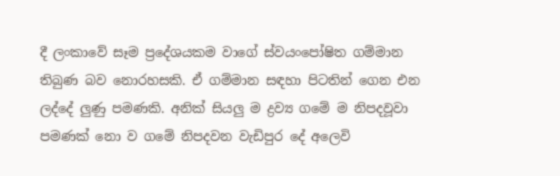දී ලංකාවේ සෑම ප්‍රදේශයකම වාගේ ස්වයංපෝෂිත ගම්මාන තිබුණ බව නොරහසකි. ඒ ගම්මාන සඳහා පිටතින් ගෙන එන ලද්දේ ලුණු පමණකි. අනික් සියලු ම ද්‍රව්‍ය ගමේ ම නිපදවූවා පමණක් නො ව ගමේ නිපදවන වැඩිපුර දේ අලෙවි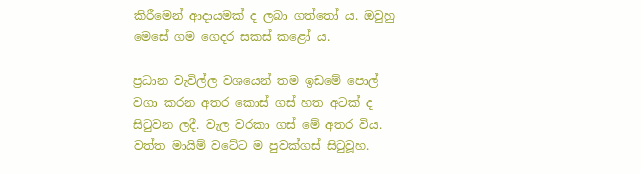කිරීමෙන් ආදායමක් ද ලබා ගත්තෝ ය. ඔවුහු මෙසේ ගම ගෙදර සකස් කළෝ ය.

ප්‍රධාන වැවිල්ල වශයෙන් තම ඉඩමේ පොල් වගා කරන අතර කොස් ගස් හත අටක් ද සිටුවන ලදී. වැල වරකා ගස් මේ අතර විය. වත්ත මායිම් වටේට ම පුවක්ගස් සිටුවූහ.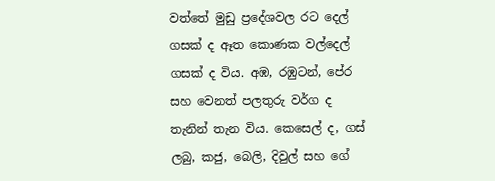වත්තේ මුඩු ප්‍රදේශවල රට දෙල් ගසක් ද ඈත කොණක වල්දෙල් ගසක් ද විය. අඹ, රඹුටන්, පේර සහ වෙනත් පලතුරු වර්ග ද තැනින් තැන විය. කෙසෙල් ද, ගස් ලබු, කජු, බෙලි, දිවුල් සහ ගේ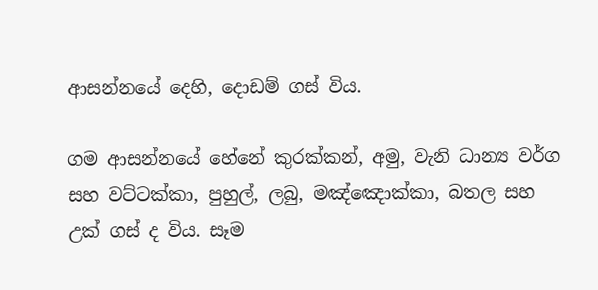ආසන්නයේ දෙහි, දොඩම් ගස් විය.

ගම ආසන්නයේ හේනේ කුරක්කන්, අමු, වැනි ධාන්‍ය වර්ග සහ වට්ටක්කා, පුහුල්, ලබු, මඤ්ඤොක්කා, බතල සහ උක් ගස් ද විය. සෑම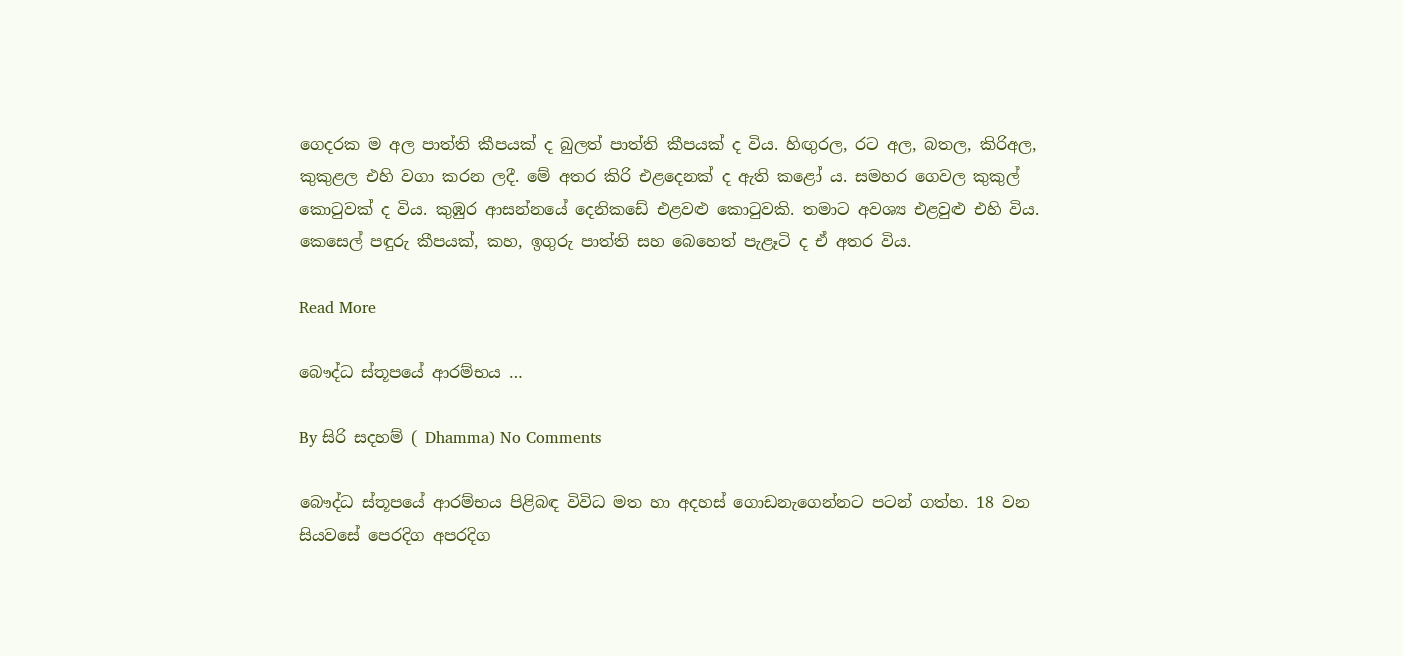ගෙදරක ම අල පාත්ති කීපයක් ද බුලත් පාත්ති කීපයක් ද විය. හිඟුරල, රට අල, බතල, කිරිඅල, කුකුළල එහි වගා කරන ලදී. මේ අතර කිරි එළදෙනක් ද ඇති කළෝ ය. සමහර ගෙවල කුකුල් කොටුවක් ද විය. කුඹුර ආසන්නයේ දෙනිකඩේ එළවළු කොටුවකි. තමාට අවශ්‍ය එළවුළු එහි විය. කෙසෙල් පඳුරු කීපයක්, කහ, ඉගුරු පාත්ති සහ බෙහෙත් පැළෑටි ද ඒ අතර විය.

Read More

බෞද්ධ ස්තූපයේ ආරම්භය …

By සිරි සදහම් ( Dhamma) No Comments

බෞද්ධ ස්තූපයේ ආරම්භය පිළිබඳ විවිධ මත හා අදහස් ගොඩනැගෙන්නට පටන් ගත්හ. 18 වන සියවසේ පෙරදිග අපරදිග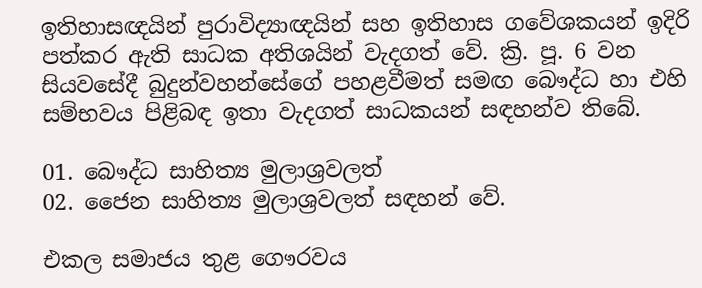ඉතිහාසඥයින් පුරාවිද්‍යාඥයින් සහ ඉතිහාස ගවේශකයන් ඉදිරි පත්කර ඇති සාධක අතිශයින් වැදගත් වේ. ක්‍රි. පූ. 6 වන සියවසේදී බුදුන්වහන්සේගේ පහළවීමත් සමඟ බෞද්ධ හා එහි සම්භවය පිළිබඳ ඉතා වැදගත් සාධකයන් සඳහන්ව තිබේ.

01. බෞද්ධ සාහිත්‍ය මුලාශ්‍රවලත්
02. ජෛන සාහිත්‍ය මුලාශ්‍රවලත් සඳහන් වේ.

එකල සමාජය තුළ ගෞරවය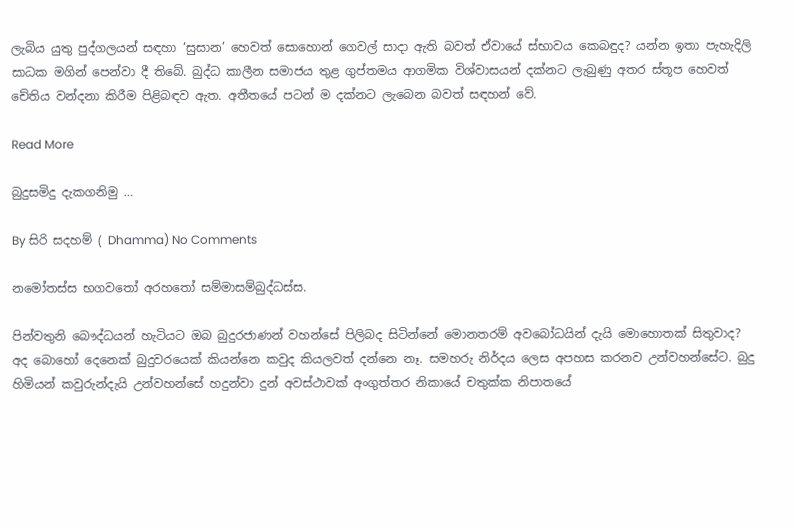ලැබිය යුතු පුද්ගලයන් සඳහා ‘සුසාන’ හෙවත් සොහොන් ගෙවල් සාදා ඇති බවත් ඒවායේ ස්භාවය කෙබඳුද? යන්න ඉතා පැහැදිලි සාධක මගින් පෙන්වා දී තිබේ. බුද්ධ කාලීන සමාජය තුළ ගුප්තමය ආගමික විශ්වාසයන් දක්නට ලැබුණු අතර ස්තූප හෙවත් චේතිය වන්දනා කිරීම පිළිබඳව ඇත. අතීතයේ පටන් ම දක්නට ලැබෙන බවත් සඳහන් වේ.

Read More

බුදුසමිදු දැකගනිමු …

By සිරි සදහම් ( Dhamma) No Comments

නමෝතස්ස භගවතෝ අරහතෝ සම්මාසම්බුද්ධස්ස.

පින්වතුනි බෞද්ධයන් හැටියට ඔබ බුදුරජාණන් වහන්සේ පිලිබද සිටින්නේ මොනතරම් අවබෝධයින් දැයි මොහොතක් සිතුවාද? අද බොහෝ දෙනෙක් බුදුවරයෙක් කියන්නෙ කවුද කියලවත් දන්නෙ නෑ. සමහරු නිර්දය ලෙස අපහස කරනව උන්වහන්සේට. බුදු හිමියන් කවුරුන්දැයි උන්වහන්සේ හදුන්වා දුන් අවස්ථාවක්‌ අංගුත්තර නිකායේ චතුක්‌ක නිපාතයේ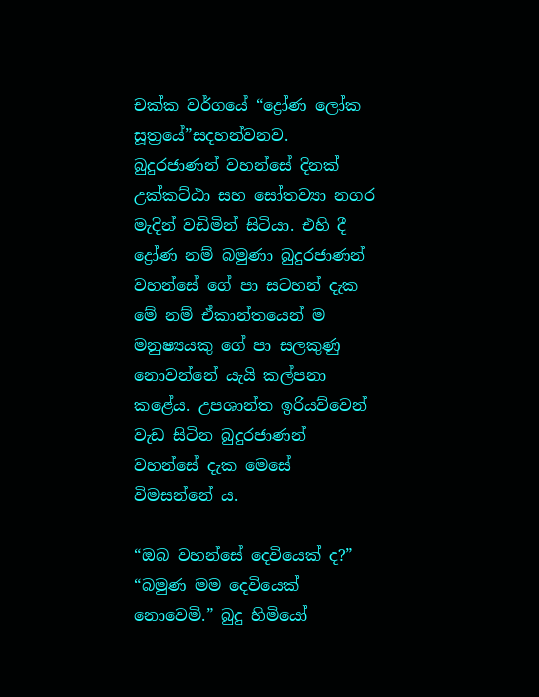චක්‌ක වර්ගයේ “ද්‍රෝණ ලෝක සූත්‍රයේ”සදහන්වනව. බුදුරජාණන් වහන්සේ දිනක් උක්කට්ඨා සහ සෝතව්‍යා නගර මැදින් වඩිමින් සිටියා. එහි දී ද්‍රෝණ නම් බමුණා බුදුරජාණන් වහන්සේ ගේ පා සටහන් දැක මේ නම් ඒකාන්තයෙන් ම මනුෂ්‍යයකු ගේ පා සලකුණු නොවන්නේ යැයි කල්පනා කළේය. උපශාන්ත ඉරියව්වෙන් වැඩ සිටින බුදුරජාණන් වහන්සේ දැක මෙසේ විමසන්නේ ය.

“ඔබ වහන්සේ දෙවියෙක් ද?”
“බමුණ මම දෙවියෙක් නොවෙමි.” බුදු හිමියෝ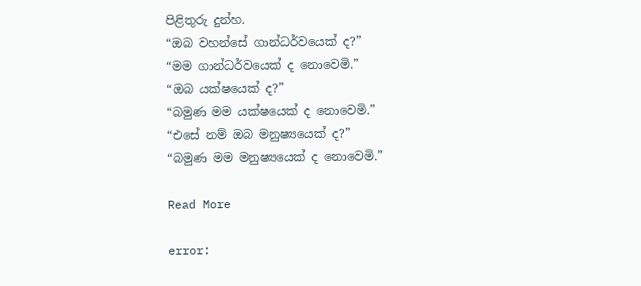පිළිතුරු දුන්හ.
“ඔබ වහන්සේ ගාන්ධර්වයෙක් ද?”
“මම ගාන්ධර්වයෙක් ද නොවෙමි.”
“ඔබ යක්ෂයෙක් ද?”
“බමුණ මම යක්ෂයෙක් ද නොවෙමි.”
“එසේ නම් ඔබ මනුෂ්‍යයෙක් ද?”
“බමුණ මම මනුෂ්‍යයෙක් ද නොවෙමි.”

Read More

error: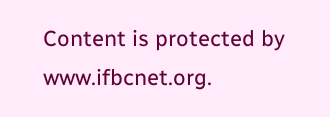Content is protected by www.ifbcnet.org.